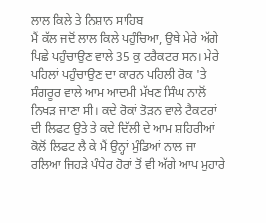ਲਾਲ ਕਿਲੇ ਤੇ ਨਿਸ਼ਾਨ ਸਾਹਿਬ
ਮੈਂ ਕੱਲ ਜਦੋਂ ਲਾਲ ਕਿਲੇ ਪਹੁੰਚਿਆ, ਉਥੇ ਮੇਰੇ ਅੱਗੇ ਪਿਛੇ ਪਹੁੰਚਾਉਣ ਵਾਲੇ 35 ਕੁ ਟਰੈਕਟਰ ਸਨ। ਮੇਰੇ ਪਹਿਲਾਂ ਪਹੁੰਚਾਉਣ ਦਾ ਕਾਰਨ ਪਹਿਲੀ ਰੋਕ 'ਤੇ ਸੰਗਰੂਰ ਵਾਲੇ ਆਮ ਆਦਮੀ ਮੱਖਣ ਸਿੰਘ ਨਾਲੋਂ ਨਿਖੜ ਜਾਣਾ ਸੀ। ਕਦੇ ਰੋਕਾਂ ਤੋੜਨ ਵਾਲੇ ਟੈਕਟਰਾਂ ਦੀ ਲਿਫਟ ਉਤੇ ਤੇ ਕਦੇ ਦਿੱਲੀ ਦੇ ਆਮ ਸ਼ਹਿਰੀਆਂ ਕੋਲੋਂ ਲਿਫਟ ਲੈ ਕੇ ਮੈਂ ਉਨ੍ਹਾਂ ਮੁੰਡਿਆਂ ਨਾਲ ਜਾ ਰਲਿਆ ਜਿਹੜੇ ਪੰਧੇਰ ਹੋਰਾਂ ਤੋਂ ਵੀ ਅੱਗੇ ਆਪ ਮੁਹਾਰੇ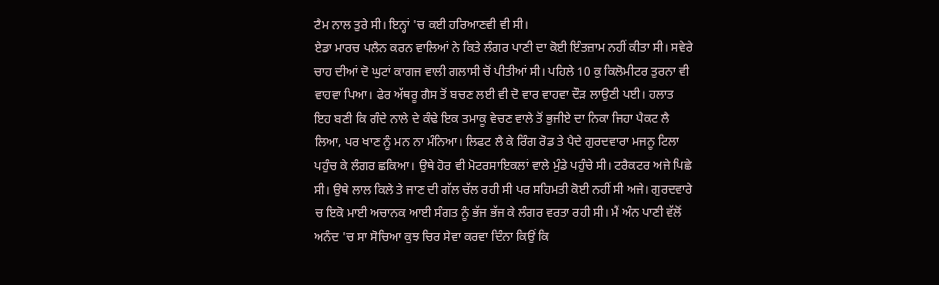ਟੈਮ ਨਾਲ ਤੁਰੇ ਸੀ। ਇਨ੍ਹਾਂ 'ਚ ਕਈ ਹਰਿਆਣਵੀ ਵੀ ਸੀ।
ਏਡਾ ਮਾਰਚ ਪਲੈਨ ਕਰਨ ਵਾਲਿਆਂ ਨੇ ਕਿਤੇ ਲੰਗਰ ਪਾਣੀ ਦਾ ਕੋਈ ਇੰਤਜ਼ਾਮ ਨਹੀਂ ਕੀਤਾ ਸੀ। ਸਵੇਰੇ ਚਾਹ ਦੀਆਂ ਦੋ ਘੁਟਾਂ ਕਾਗਜ ਵਾਲੀ ਗਲਾਸੀ ਚੋਂ ਪੀਤੀਆਂ ਸੀ। ਪਹਿਲੇ 10 ਕੁ ਕਿਲੋਮੀਟਰ ਤੁਰਨਾ ਵੀ ਵਾਹਵਾ ਪਿਆ। ਫੇਰ ਅੱਥਰੂ ਗੈਸ ਤੋਂ ਬਚਣ ਲਈ ਵੀ ਦੋ ਵਾਰ ਵਾਹਵਾ ਦੌੜ ਲਾਉਣੀ ਪਈ। ਹਲਾਤ ਇਹ ਬਣੀ ਕਿ ਗੰਦੇ ਨਾਲੇ ਦੇ ਕੰਢੇ ਇਕ ਤਮਾਕੂ ਵੇਚਣ ਵਾਲੇ ਤੋਂ ਭੁਜੀਏ ਦਾ ਨਿਕਾ ਜਿਹਾ ਪੈਕਟ ਲੈ ਲਿਆ, ਪਰ ਖਾਣ ਨੂੰ ਮਨ ਨਾ ਮੰਨਿਆ। ਲਿਫਟ ਲੈ ਕੇ ਰਿੰਗ ਰੋਡ ਤੇ ਪੈਦੇ ਗੁਰਦਵਾਰਾ ਮਜਨੂ ਟਿਲਾ ਪਹੁੰਚ ਕੇ ਲੰਗਰ ਛਕਿਆ। ਉਥੇ ਹੋਰ ਵੀ ਮੋਟਰਸਾਇਕਲਾਂ ਵਾਲੇ ਮੁੰਡੇ ਪਹੁੰਚੇ ਸੀ। ਟਰੈਕਟਰ ਅਜੇ ਪਿਛੇ ਸੀ। ਉਥੇ ਲਾਲ ਕਿਲੇ ਤੇ ਜਾਣ ਦੀ ਗੱਲ ਚੱਲ ਰਹੀ ਸੀ ਪਰ ਸਹਿਮਤੀ ਕੋਈ ਨਹੀਂ ਸੀ ਅਜੇ। ਗੁਰਦਵਾਰੇ ਚ ਇਕੋ ਮਾਈ ਅਚਾਨਕ ਆਈ ਸੰਗਤ ਨੂੰ ਭੱਜ ਭੱਜ ਕੇ ਲੰਗਰ ਵਰਤਾ ਰਹੀ ਸੀ। ਮੈਂ ਅੰਨ ਪਾਣੀ ਵੱਲੋਂ ਅਨੰਦ 'ਚ ਸਾ ਸੋਚਿਆ ਕੁਝ ਚਿਰ ਸੇਵਾ ਕਰਵਾ ਦਿੰਨਾ ਕਿਉਂ ਕਿ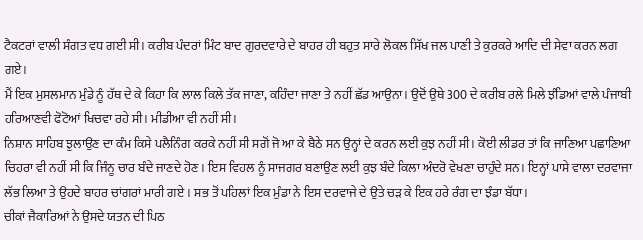ਟੈਕਟਰਾਂ ਵਾਲੀ ਸੰਗਤ ਵਧ ਗਈ ਸੀ। ਕਰੀਬ ਪੰਦਰਾਂ ਮਿੰਟ ਬਾਦ ਗੁਰਦਵਾਰੇ ਦੇ ਬਾਹਰ ਹੀ ਬਹੁਤ ਸਾਰੇ ਲੋਕਲ ਸਿੱਖ ਜਲ ਪਾਣੀ ਤੇ ਕੁਰਕਰੇ ਆਦਿ ਦੀ ਸੇਵਾ ਕਰਨ ਲਗ ਗਏ।
ਮੈਂ ਇਕ ਮੁਸਲਮਾਨ ਮੁੰਡੇ ਨੂੰ ਹੱਥ ਦੇ ਕੇ ਕਿਹਾ ਕਿ ਲਾਲ ਕਿਲੇ ਤੱਕ ਜਾਣਾ, ਕਹਿੰਦਾ ਜਾਣਾ ਤੇ ਨਹੀਂ ਛੱਡ ਆਉਨਾ। ਉਦੋਂ ਉਥੇ 300 ਦੇ ਕਰੀਬ ਰਲੇ ਮਿਲੇ ਝੰਡਿਆਂ ਵਾਲੇ ਪੰਜਾਬੀ ਹਰਿਆਣਵੀ ਫੋਟੋਆਂ ਖਿਚਵਾ ਰਹੇ ਸੀ। ਮੀਡੀਆ ਵੀ ਨਹੀਂ ਸੀ।
ਨਿਸ਼ਾਨ ਸਾਹਿਬ ਝੁਲਾਉਣ ਦਾ ਕੰਮ ਕਿਸੇ ਪਲੈਨਿੰਗ ਕਰਕੇ ਨਹੀਂ ਸੀ ਸਗੋਂ ਜੋ ਆ ਕੇ ਬੈਠੇ ਸਨ ਉਨ੍ਹਾਂ ਦੇ ਕਰਨ ਲਈ ਕੁਝ ਨਹੀਂ ਸੀ। ਕੋਈ ਲੀਡਰ ਤਾਂ ਕਿ ਜਾਣਿਆ ਪਛਾਣਿਆ ਚਿਹਰਾ ਵੀ ਨਹੀਂ ਸੀ ਕਿ ਜਿੰਨੂ ਚਾਰ ਬੰਦੇ ਜਾਣਦੇ ਹੋਣ। ਇਸ ਵਿਹਲ ਨੂੰ ਸਾਜਗਰ ਬਣਾਉਣ ਲਈ ਕੁਝ ਬੰਦੇ ਕਿਲਾ ਅੰਦਰੋ ਵੇਖਣਾ ਚਾਹੁੰਦੇ ਸਨ। ਇਨ੍ਹਾਂ ਪਾਸੇ ਵਾਲਾ ਦਰਵਾਜਾ ਲੱਭ ਲਿਆ ਤੇ ਉਹਦੇ ਬਾਹਰ ਚਾਂਗਰਾਂ ਮਾਰੀ ਗਏ । ਸਭ ਤੋਂ ਪਹਿਲਾਂ ਇਕ ਮੁੰਡਾ ਨੇ ਇਸ ਦਰਵਾਜੇ ਦੇ ਉਤੇ ਚੜ ਕੇ ਇਕ ਹਰੇ ਰੰਗ ਦਾ ਝੰਡਾ ਬੱਧਾ।
ਚੀਕਾਂ ਜੈਕਾਰਿਆਂ ਨੇ ਉਸਦੇ ਯਤਨ ਦੀ ਪਿਠ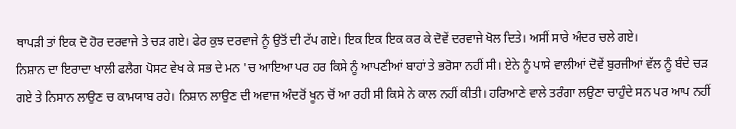ਥਾਪੜੀ ਤਾਂ ਇਕ ਦੋ ਹੋਰ ਦਰਵਾਜੇ ਤੇ ਚੜ ਗਏ। ਫੇਰ ਕੁਝ ਦਰਵਾਜੇ ਨੂੰ ਉਤੋਂ ਦੀ ਟੱਪ ਗਏ। ਇਕ ਇਕ ਇਕ ਕਰ ਕੇ ਦੋਵੇਂ ਦਰਵਾਜੇ ਖੋਲ ਦਿਤੇ। ਅਸੀਂ ਸਾਰੇ ਅੰਦਰ ਚਲੇ ਗਏ।
ਨਿਸ਼ਾਨ ਦਾ ਇਰਾਦਾ ਖਾਲੀ ਫਲੈਗ ਪੋਸਟ ਵੇਖ ਕੇ ਸਭ ਦੇ ਮਨ 'ਚ ਆਇਆ ਪਰ ਹਰ ਕਿਸੇ ਨੂੰ ਆਪਣੀਆਂ ਬਾਹਾਂ ਤੇ ਭਰੋਸਾ ਨਹੀਂ ਸੀ। ਏਨੇ ਨੂੰ ਪਾਸੇ ਵਾਲੀਆਂ ਦੋਵੇਂ ਬੁਰਜੀਆਂ ਵੱਲ ਨੂੰ ਬੰਦੇ ਚੜ ਗਏ ਤੇ ਨਿਸਾਨ ਲਾਉਣ ਚ ਕਾਮਯਾਬ ਰਹੇ। ਨਿਸ਼ਾਨ ਲਾਉਣ ਦੀ ਅਵਾਜ ਅੰਦਰੋਂ ਖੂਨ ਚੋਂ ਆ ਰਹੀ ਸੀ ਕਿਸੇ ਨੇ ਕਾਲ ਨਹੀਂ ਕੀਤੀ। ਹਰਿਆਣੇ ਵਾਲੇ ਤਰੰਗਾ ਲਉਣਾ ਚਾਹੁੰਦੇ ਸਨ ਪਰ ਆਪ ਨਹੀਂ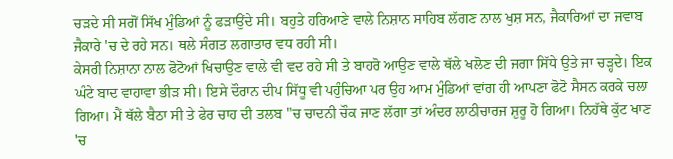ਚੜਦੇ ਸੀ ਸਗੋਂ ਸਿੱਖ ਮੁੰਡਿਆਂ ਨੂੰ ਫੜਾਉਂਦੇ ਸੀ। ਬਹੁਤੇ ਹਰਿਆਣੇ ਵਾਲੇ ਨਿਸ਼ਾਨ ਸਾਹਿਬ ਲੱਗਣ ਨਾਲ ਖੁਸ਼ ਸਨ, ਜੈਕਾਰਿਆਂ ਦਾ ਜਵਾਬ ਜੈਕਾਰੇ 'ਚ ਦੇ ਰਹੇ ਸਨ। ਥਲੇ ਸੰਗਤ ਲਗਾਤਾਰ ਵਧ ਰਹੀ ਸੀ।
ਕੇਸਰੀ ਨਿਸ਼ਾਨਾ ਨਾਲ ਫੋਟੋਆਂ ਖਿਚਾਉਣ ਵਾਲੇ ਵੀ ਵਦ ਰਹੇ ਸੀ ਤੇ ਬਾਹਰੋ ਆਉਣ ਵਾਲੇ ਥੱਲੇ ਖਲੋਣ ਦੀ ਜਗਾ ਸਿੱਧੇ ਉਤੇ ਜਾ ਚੜ੍ਹਦੇ। ਇਕ ਘੰਟੇ ਬਾਦ ਵਾਹਾਵਾ ਭੀੜ ਸੀ। ਇਸੇ ਦੌਰਾਨ ਦੀਪ ਸਿੱਧੂ ਵੀ ਪਹੁੰਚਿਆ ਪਰ ਉਹ ਆਮ ਮੁੰਡਿਆਂ ਵਾਂਗ ਹੀ ਆਪਣਾ ਫੋਟੋ ਸੈਸਨ ਕਰਕੇ ਚਲਾ ਗਿਆ। ਮੈਂ ਥੱਲੇ ਬੈਠਾ ਸੀ ਤੇ ਫੇਰ ਚਾਹ ਦੀ ਤਲਬ "ਚ ਚਾਦਨੀ ਚੌਕ ਜਾਣ ਲੱਗਾ ਤਾਂ ਅੰਦਰ ਲਾਠੀਚਾਰਜ ਸ਼ੁਰੂ ਹੋ ਗਿਆ। ਨਿਹੱਥੇ ਕੁੱਟ ਖਾਣ 'ਚ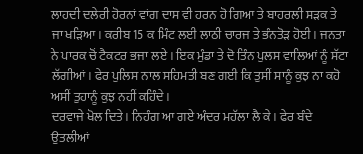ਲਾਹਦੀ ਦਲੇਰੀ ਹੋਰਨਾਂ ਵਾਂਗ ਦਾਸ ਵੀ ਹਰਨ ਹੋ ਗਿਆ ਤੇ ਬਾਹਰਲੀ ਸੜਕ ਤੇ ਜਾ ਖੜਿਆ। ਕਰੀਬ 15 ਕ ਮਿੰਟ ਲਈ ਲਾਠੀ ਚਾਰਜ ਤੇ ਭੰਨਤੋੜ ਹੋਈ। ਜਨਤਾ ਨੇ ਪਾਰਕ ਚੋਂ ਟੈਕਟਰ ਭਜਾ ਲਏ । ਇਕ ਮੁੰਡਾ ਤੇ ਦੋ ਤਿੰਨ ਪੁਲਸ ਵਾਲਿਆਂ ਨੂੰ ਸੱਟਾ ਲੱਗੀਆਂ। ਫੇਰ ਪੁਲਿਸ ਨਾਲ ਸਹਿਮਤੀ ਬਣ ਗਈ ਕਿ ਤੁਸੀਂ ਸਾਨੂੰ ਕੁਝ ਨਾ ਕਹੋ ਅਸੀਂ ਤੁਹਾਨੂੰ ਕੁਝ ਨਹੀਂ ਕਹਿੰਦੇ ।
ਦਰਵਾਜੇ ਖੋਲ ਦਿਤੇ। ਨਿਹੰਗ ਆ ਗਏ ਅੰਦਰ ਮਹੱਲਾ ਲੈ ਕੇ। ਫੇਰ ਬੰਦੇ ਉਤਲੀਆਂ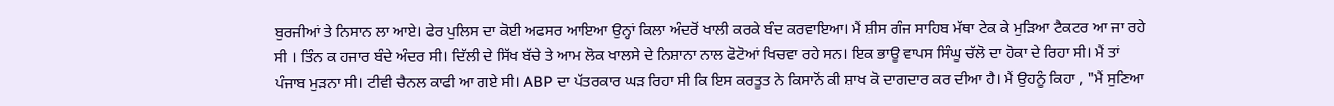ਬੁਰਜੀਆਂ ਤੇ ਨਿਸਾਨ ਲਾ ਆਏ। ਫੇਰ ਪੁਲਿਸ ਦਾ ਕੋਈ ਅਫਸਰ ਆਇਆ ਉਨ੍ਹਾਂ ਕਿਲਾ ਅੰਦਰੋਂ ਖਾਲੀ ਕਰਕੇ ਬੰਦ ਕਰਵਾਇਆ। ਮੈਂ ਸ਼ੀਸ ਗੰਜ ਸਾਹਿਬ ਮੱਥਾ ਟੇਕ ਕੇ ਮੁੜਿਆ ਟੈਕਟਰ ਆ ਜਾ ਰਹੇ ਸੀ । ਤਿੰਨ ਕ ਹਜਾਰ ਬੰਦੇ ਅੰਦਰ ਸੀ। ਦਿੱਲੀ ਦੇ ਸਿੱਖ ਬੱਚੇ ਤੇ ਆਮ ਲੋਕ ਖਾਲਸੇ ਦੇ ਨਿਸ਼ਾਨਾ ਨਾਲ ਫੋਟੋਆਂ ਖਿਚਵਾ ਰਹੇ ਸਨ। ਇਕ ਭਾਊ ਵਾਪਸ ਸਿੰਘੂ ਚੱਲੋ ਦਾ ਹੋਕਾ ਦੇ ਰਿਹਾ ਸੀ। ਮੈਂ ਤਾਂ ਪੰਜਾਬ ਮੁੜਨਾ ਸੀ। ਟੀਵੀ ਚੈਨਲ ਕਾਫੀ ਆ ਗਏ ਸੀ। ABP ਦਾ ਪੱਤਰਕਾਰ ਘੜ ਰਿਹਾ ਸੀ ਕਿ ਇਸ ਕਰਤੂਤ ਨੇ ਕਿਸਾਨੋਂ ਕੀ ਸ਼ਾਖ ਕੋ ਦਾਗਦਾਰ ਕਰ ਦੀਆ ਹੈ। ਮੈਂ ਉਹਨੂੰ ਕਿਹਾ , "ਮੈਂ ਸੁਣਿਆ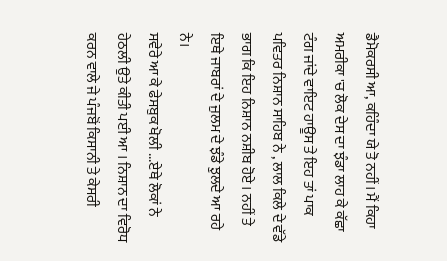ਡੈਮੋਕਰਸੀ ਆ, ਕਹਿੰਦਾ ਯੇ ਤੋ ਨਹੀਂ। ਮੈਂ ਕਿਹਾ ਅਮਰੀਕਾ 'ਚ ਲੋਕ ਦੇਸ ਦਾ ਝੰਡਾ ਲਾਹ ਕੇ ਕੱਛਾ ਟੰਗ ਜਾਂਦੇ ਵਾਇਟ ਹਾਊਸ ਤੇ ਇਹ ਤਾਂ ਪਾਕ ਪਵਿਤਰ ਨਿਸ਼ਾਨ ਸਾਹਿਬ ਨੇ , ਲਾਲ ਕਿਲੇ ਦੇ ਵੱਡੇ ਭਾਗ ਕਿ ਇਹ ਨਿਸ਼ਾਨ ਨਸ਼ੀਬ ਹੋਏ । ਨਹੀਂ ਤੇ ਇਥੇ ਜਾਬਰਾਂ ਦੇ ਜੁਲਮ ਦੇ ਝੰਡੇ ਝੁਲਦੇ ਆ ਰਹੇ ਨੇ।
ਸਵੇਰੇ ਆ ਕੇ ਫੇਸਬੁਕ ਖੋਲੀ ...ਏਥੇ ਲੋਕਾਂ ਨੇ ਹੇਠਲੀ ਉਤੇ ਕੀਤੀ ਪਈ ਆ । ਨਿਸ਼ਾਨ ਦਾ ਵਿਰੋਧ ਕਰਨ ਵਾਲੇ ਜੇ ਪੰਜਬੋਂ ਕਿਸਾਨੀ ਤੇ ਕੇਸਰੀ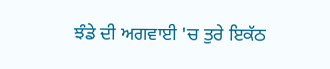ਝੰਡੇ ਦੀ ਅਗਵਾਈ 'ਚ ਤੁਰੇ ਇਕੱਠ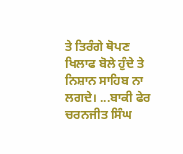ਤੇ ਤਿਰੰਗੇ ਥੋਪਣ ਖਿਲਾਫ ਬੋਲੇ ਹੁੰਦੇ ਤੇ ਨਿਸ਼ਾਨ ਸਾਹਿਬ ਨਾ ਲਗਦੇ। ...ਬਾਕੀ ਫੇਰ
ਚਰਨਜੀਤ ਸਿੰਘ